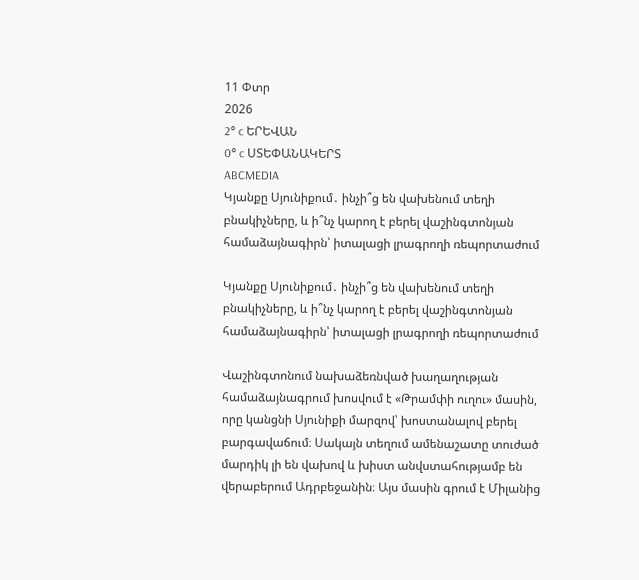11 Փտր
2026
2° c ԵՐԵՎԱՆ
0° c ՍՏԵՓԱՆԱԿԵՐՏ
ABCMEDIA
Կյանքը Սյունիքում․ ինչի՞ց են վախենում տեղի բնակիչները, և ի՞նչ կարող է բերել վաշինգտոնյան համաձայնագիրն՝ իտալացի լրագրողի ռեպորտաժում

Կյանքը Սյունիքում․ ինչի՞ց են վախենում տեղի բնակիչները, և ի՞նչ կարող է բերել վաշինգտոնյան համաձայնագիրն՝ իտալացի լրագրողի ռեպորտաժում

Վաշինգտոնում նախաձեռնված խաղաղության համաձայնագրում խոսվում է «Թրամփի ուղու» մասին, որը կանցնի Սյունիքի մարզով՝ խոստանալով բերել բարգավաճում։ Սակայն տեղում ամենաշատը տուժած մարդիկ լի են վախով և խիստ անվստահությամբ են վերաբերում Ադրբեջանին։ Այս մասին գրում է Միլանից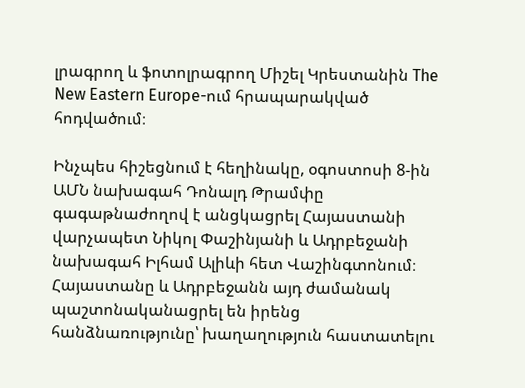լրագրող և ֆոտոլրագրող Միշել Կրեստանին The New Eastern Europe-ում հրապարակված հոդվածում։

Ինչպես հիշեցնում է հեղինակը, օգոստոսի 8-ին ԱՄՆ նախագահ Դոնալդ Թրամփը գագաթնաժողով է անցկացրել Հայաստանի վարչապետ Նիկոլ Փաշինյանի և Ադրբեջանի նախագահ Իլհամ Ալիևի հետ Վաշինգտոնում։ Հայաստանը և Ադրբեջանն այդ ժամանակ պաշտոնականացրել են իրենց հանձնառությունը՝ խաղաղություն հաստատելու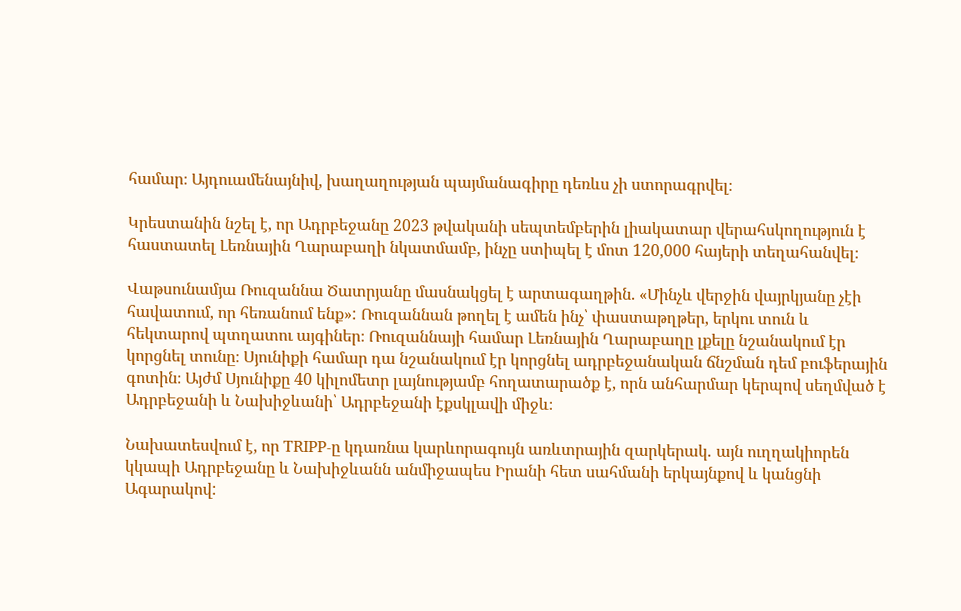համար։ Այդուամենայնիվ, խաղաղության պայմանագիրը դեռևս չի ստորագրվել։

Կրեստանին նշել է, որ Ադրբեջանը 2023 թվականի սեպտեմբերին լիակատար վերահսկողություն է հաստատել Լեռնային Ղարաբաղի նկատմամբ, ինչը ստիպել է մոտ 120,000 հայերի տեղահանվել։

Վաթսունամյա Ռուզաննա Ծատրյանը մասնակցել է արտագաղթին. «Մինչև վերջին վայրկյանը չէի հավատում, որ հեռանում ենք»: Ռուզաննան թողել է ամեն ինչ՝ փաստաթղթեր, երկու տուն և հեկտարով պտղատու այգիներ։ Ռուզաննայի համար Լեռնային Ղարաբաղը լքելը նշանակում էր կորցնել տունը։ Սյունիքի համար դա նշանակում էր կորցնել ադրբեջանական ճնշման դեմ բուֆերային գոտին։ Այժմ Սյունիքը 40 կիլոմետր լայնությամբ հողատարածք է, որն անհարմար կերպով սեղմված է Ադրբեջանի և Նախիջևանի՝ Ադրբեջանի էքսկլավի միջև։

Նախատեսվում է, որ TRIPP-ը կդառնա կարևորագույն առևտրային զարկերակ․ այն ուղղակիորեն կկապի Ադրբեջանը և Նախիջևանն անմիջապես Իրանի հետ սահմանի երկայնքով և կանցնի Ագարակով: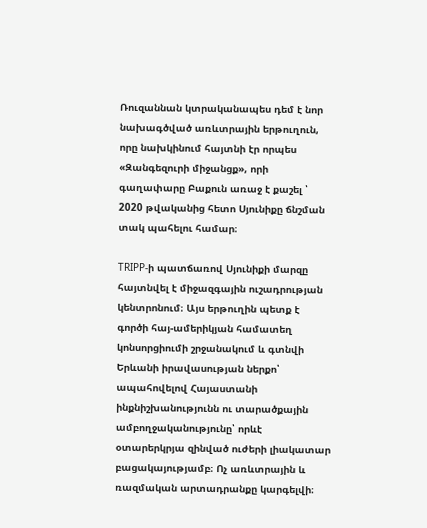Ռուզաննան կտրականապես դեմ է նոր նախագծված առևտրային երթուղուն, որը նախկինում հայտնի էր որպես «Զանգեզուրի միջանցք», որի գաղափարը Բաքուն առաջ է քաշել ՝ 2020 թվականից հետո Սյունիքը ճնշման տակ պահելու համար։

TRIPP-ի պատճառով Սյունիքի մարզը հայտնվել է միջազգային ուշադրության կենտրոնում։ Այս երթուղին պետք է գործի հայ-ամերիկյան համատեղ կոնսորցիումի շրջանակում և գտնվի Երևանի իրավասության ներքո՝ ապահովելով Հայաստանի ինքնիշխանությունն ու տարածքային ամբողջականությունը՝ որևէ օտարերկրյա զինված ուժերի լիակատար բացակայությամբ։ Ոչ առևտրային և ռազմական արտադրանքը կարգելվի։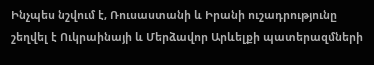Ինչպես նշվում է, Ռուսաստանի և Իրանի ուշադրությունը շեղվել է Ուկրաինայի և Մերձավոր Արևելքի պատերազմների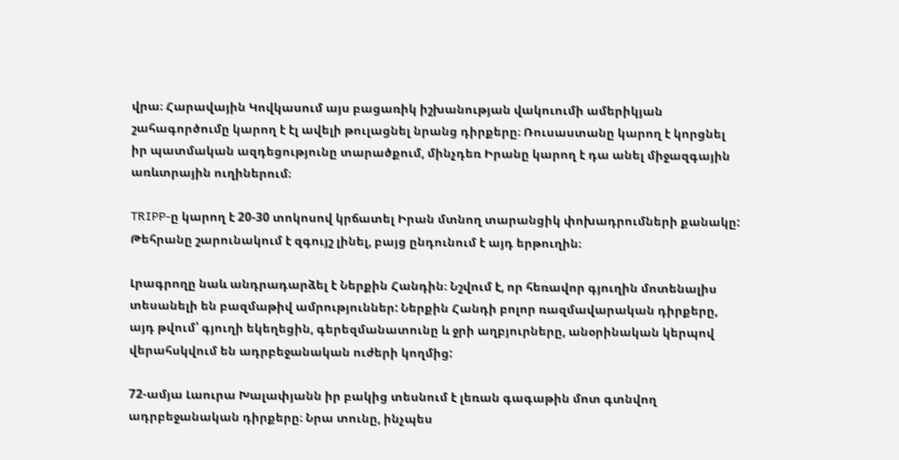վրա։ Հարավային Կովկասում այս բացառիկ իշխանության վակուումի ամերիկյան շահագործումը կարող է էլ ավելի թուլացնել նրանց դիրքերը։ Ռուսաստանը կարող է կորցնել իր պատմական ազդեցությունը տարածքում, մինչդեռ Իրանը կարող է դա անել միջազգային առևտրային ուղիներում։

TRIPP-ը կարող է 20-30 տոկոսով կրճատել Իրան մտնող տարանցիկ փոխադրումների քանակը: Թեհրանը շարունակում է զգույշ լինել, բայց ընդունում է այդ երթուղին։

Լրագրողը նաև անդրադարձել է Ներքին Հանդին։ Նշվում է, որ հեռավոր գյուղին մոտենալիս տեսանելի են բազմաթիվ ամրություններ: Ներքին Հանդի բոլոր ռազմավարական դիրքերը, այդ թվում՝ գյուղի եկեղեցին, գերեզմանատունը և ջրի աղբյուրները, անօրինական կերպով վերահսկվում են ադրբեջանական ուժերի կողմից:

72-ամյա Լաուրա Խալափյանն իր բակից տեսնում է լեռան գագաթին մոտ գտնվող ադրբեջանական դիրքերը։ Նրա տունը, ինչպես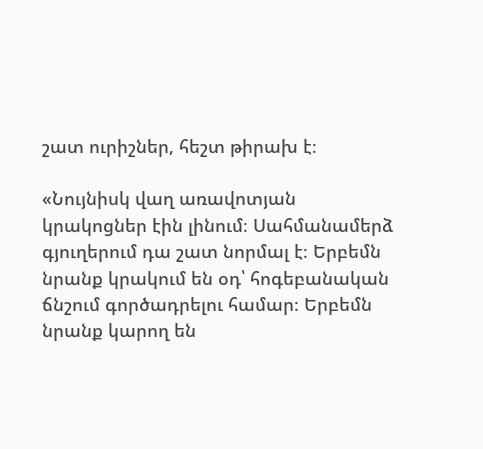շատ ուրիշներ, հեշտ թիրախ է։

«Նույնիսկ վաղ առավոտյան կրակոցներ էին լինում։ Սահմանամերձ գյուղերում դա շատ նորմալ է։ Երբեմն նրանք կրակում են օդ՝ հոգեբանական ճնշում գործադրելու համար։ Երբեմն նրանք կարող են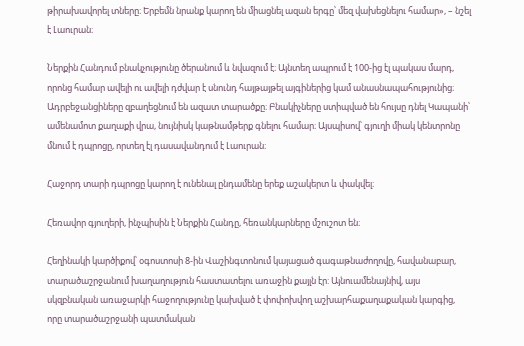թիրախավորել տները։ Երբեմն նրանք կարող են միացնել ազան երգը՝ մեզ վախեցնելու համար», – նշել է Լաուրան։

Ներքին Հանդում բնակչությունը ծերանում և նվազում է։ Այնտեղ ապրում է 100-ից էլ պակաս մարդ, որոնց համար ավելի ու ավելի դժվար է սնունդ հայթայթել այգիներից կամ անասնապահությունից։ Ադրբեջանցիները զբաղեցնում են ազատ տարածքը։ Բնակիչները ստիպված են հույսը դնել Կապանի՝ ամենամոտ քաղաքի վրա, նույնիսկ կաթնամթերք գնելու համար։ Այսպիսով՝ գյուղի միակ կենտրոնը մնում է դպրոցը, որտեղ էլ դասավանդում է Լաուրան։

Հաջորդ տարի դպրոցը կարող է ունենալ ընդամենը երեք աշակերտ և փակվել։

Հեռավոր գյուղերի, ինչպիսին է Ներքին Հանդը, հեռանկարները մշուշոտ են։

Հեղինակի կարծիքով՝ օգոստոսի 8-ին Վաշինգտոնում կայացած գագաթնաժողովը, հավանաբար, տարածաշրջանում խաղաղություն հաստատելու առաջին քայլն էր: Այնուամենայնիվ, այս սկզբնական առաջարկի հաջողությունը կախված է փոփոխվող աշխարհաքաղաքական կարգից, որը տարածաշրջանի պատմական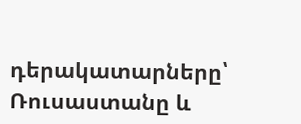դերակատարները՝ Ռուսաստանը և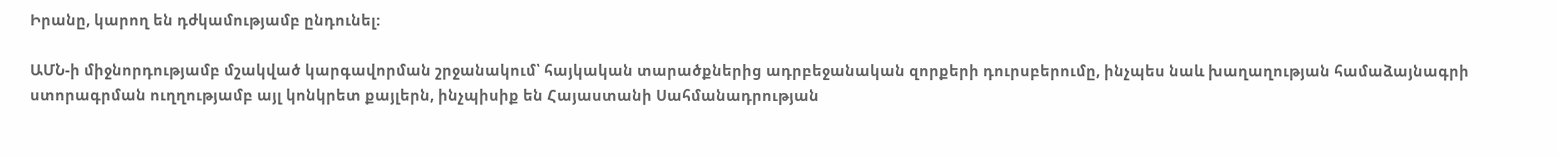Իրանը, կարող են դժկամությամբ ընդունել:

ԱՄՆ-ի միջնորդությամբ մշակված կարգավորման շրջանակում՝ հայկական տարածքներից ադրբեջանական զորքերի դուրսբերումը, ինչպես նաև խաղաղության համաձայնագրի ստորագրման ուղղությամբ այլ կոնկրետ քայլերն, ինչպիսիք են Հայաստանի Սահմանադրության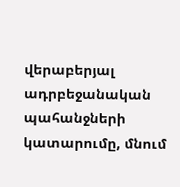վերաբերյալ ադրբեջանական պահանջների կատարումը, մնում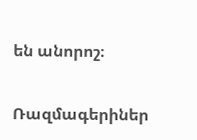են անորոշ։

Ռազմագերիներ